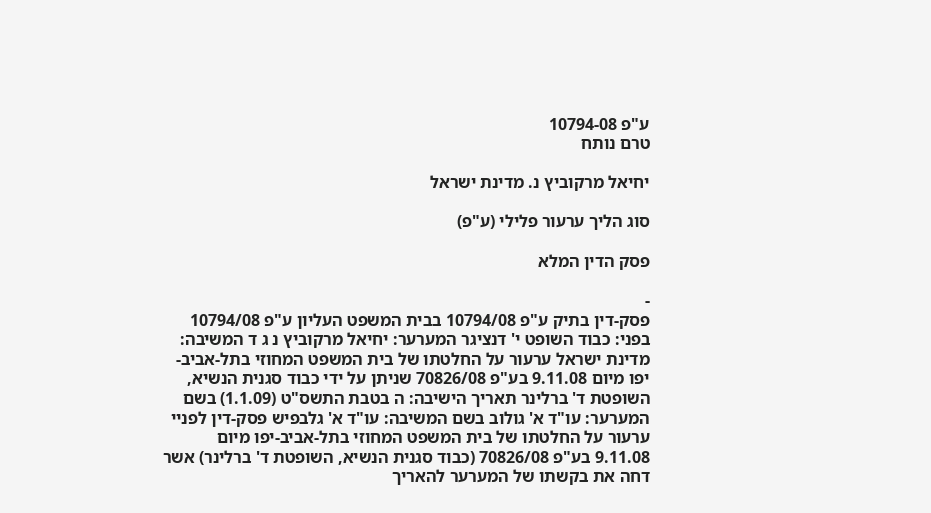ע"פ 10794-08
טרם נותח

יחיאל מרקוביץ נ. מדינת ישראל

סוג הליך ערעור פלילי (ע"פ)

פסק הדין המלא

-
פסק-דין בתיק ע"פ 10794/08 בבית המשפט העליון ע"פ 10794/08 בפני: כבוד השופט י' דנציגר המערער: יחיאל מרקוביץ נ ג ד המשיבה: מדינת ישראל ערעור על החלטתו של בית המשפט המחוזי בתל-אביב-יפו מיום 9.11.08 בע"פ 70826/08 שניתן על ידי כבוד סגנית הנשיא, השופטת ד' ברלינר תאריך הישיבה: ה בטבת התשס"ט (1.1.09) בשם המערער: עו"ד א' גולוב בשם המשיבה: עו"ד א' גלבפיש פסק-דין לפניי ערעור על החלטתו של בית המשפט המחוזי בתל-אביב-יפו מיום 9.11.08 בע"פ 70826/08 (כבוד סגנית הנשיא, השופטת ד' ברלינר) אשר דחה את בקשתו של המערער להאריך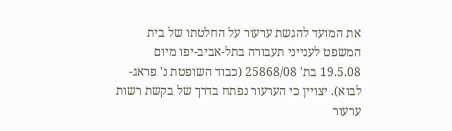את המועד להגשת ערעור על החלטתו של בית המשפט לענייני תעבורה בתל-אביב-יפו מיום 19.5.08 בת' 25868/08 (כבוד השופטת נ' פראג-לבוא). יצויין כי הערעור נפתח בדרך של בקשת רשות ערעור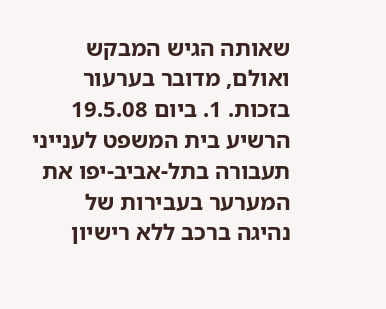שאותה הגיש המבקש ואולם, מדובר בערעור בזכות. 1. ביום 19.5.08 הרשיע בית המשפט לענייני תעבורה בתל-אביב-יפו את המערער בעבירות של נהיגה ברכב ללא רישיון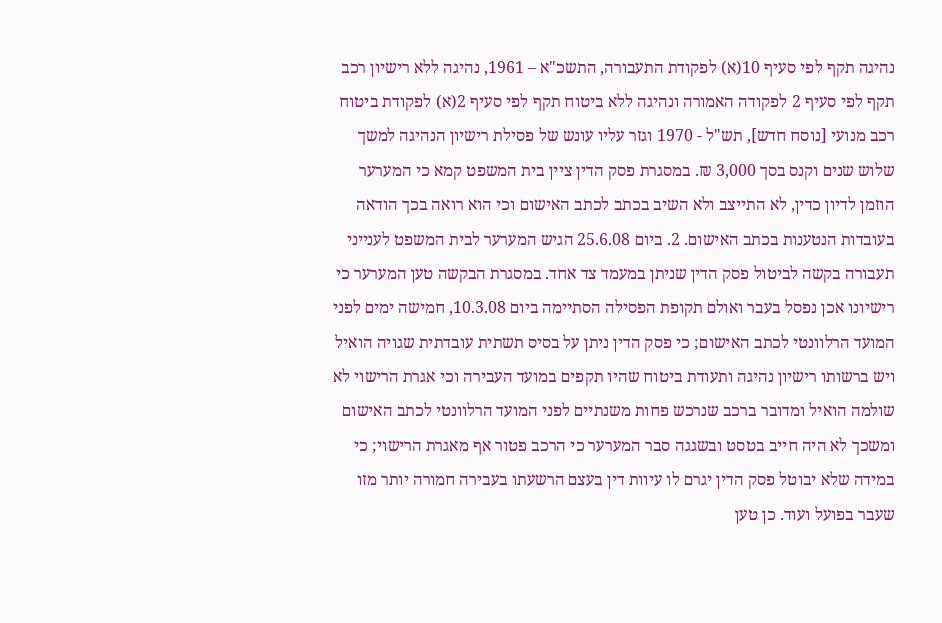נהיגה תקף לפי סעיף 10(א) לפקודת התעבורה, התשכ"א – 1961, נהיגה ללא רישיון רכב תקף לפי סעיף 2 לפקודה האמורה ונהיגה ללא ביטוח תקף לפי סעיף 2(א) לפקודת ביטוח רכב מנועי [נוסח חדש], תש"ל - 1970 וגזר עליו עונש של פסילת רישיון הנהיגה למשך שלוש שנים וקנס בסך 3,000 ₪. במסגרת פסק הדין ציין בית המשפט קמא כי המערער הוזמן לדיון כדין, לא התייצב ולא השיב בכתב לכתב האישום וכי הוא רואה בכך הודאה בעובדות הנטענות בכתב האישום. 2. ביום 25.6.08 הגיש המערער לבית המשפט לענייני תעבורה בקשה לביטול פסק הדין שניתן במעמד צד אחד. במסגרת הבקשה טען המערער כי רישיונו אכן נפסל בעבר ואולם תקופת הפסילה הסתיימה ביום 10.3.08, חמישה ימים לפני המועד הרלוונטי לכתב האישום; כי פסק הדין ניתן על בסיס תשתית עובדתית שגויה הואיל ויש ברשותו רישיון נהיגה ותעודת ביטוח שהיו תקפים במועד העבירה וכי אגרת הרישוי לא שולמה הואיל ומדובר ברכב שנרכש פחות משנתיים לפני המועד הרלוונטי לכתב האישום ומשכך לא היה חייב בטסט ובשגגה סבר המערער כי הרכב פטור אף מאגרת הרישוי; כי במידה שלא יבוטל פסק הדין יגרם לו עיוות דין בעצם הרשעתו בעבירה חמורה יותר מזו שעבר בפועל ועוד. כן טען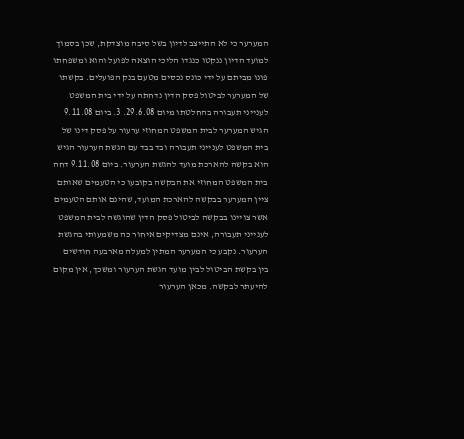המערער כי לא התייצב לדיון בשל סיבה מוצדקת, שכן בסמוך למועד הדיון ננקטו כנגדו הליכי הוצאה לפועל והוא ומשפחתו פונו מביתם על ידי כונס נכסים מטעם בנק הפועלים. בקשתו של המערער לביטול פסק הדין נדחתה על ידי בית המשפט לענייני תעבורה בהחלטתו מיום 29.6.08. 3. ביום 9.11.08 הגיש המערער לבית המשפט המחוזי ערעור על פסק דינו של בית המשפט לענייני תעבורה ובד בבד עם הגשת הערעור הגיש הוא בקשה להארכת מועד להגשת הערעור. ביום 9.11.08 דחה בית המשפט המחוזי את הבקשה בקובעו כי הטעמים שאותם ציין המערער בבקשה להארכת המועד, שהינם אותם הטעמים אשר צויינו בבקשה לביטול פסק הדין שהוגשה לבית המשפט לענייני תעבורה, אינם מצדיקים איחור כה משמעותי בהגשת הערעור. נקבע כי המערער המתין למעלה מארבעה חודשים בין בקשת הביטול לבין מועד הגשת הערעור ומשכך, אין מקום להיעתר לבקשה. מכאן הערעור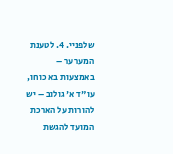שלפניי. 4. לטענת המערער – באמצעות בא כוחו, עו"ד א' גולוב – יש להורות על הארכת המועד להגשת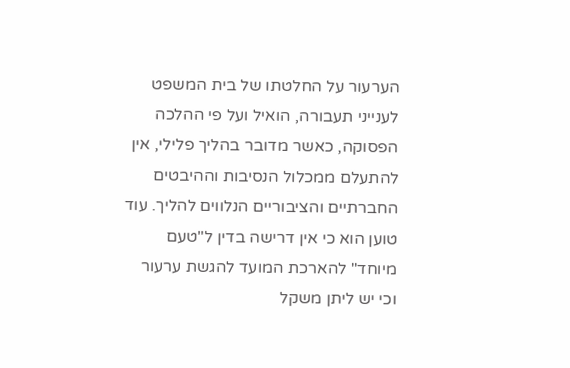הערעור על החלטתו של בית המשפט לענייני תעבורה, הואיל ועל פי ההלכה הפסוקה, כאשר מדובר בהליך פלילי, אין להתעלם ממכלול הנסיבות וההיבטים החברתיים והציבוריים הנלווים להליך. עוד טוען הוא כי אין דרישה בדין ל"טעם מיוחד" להארכת המועד להגשת ערעור וכי יש ליתן משקל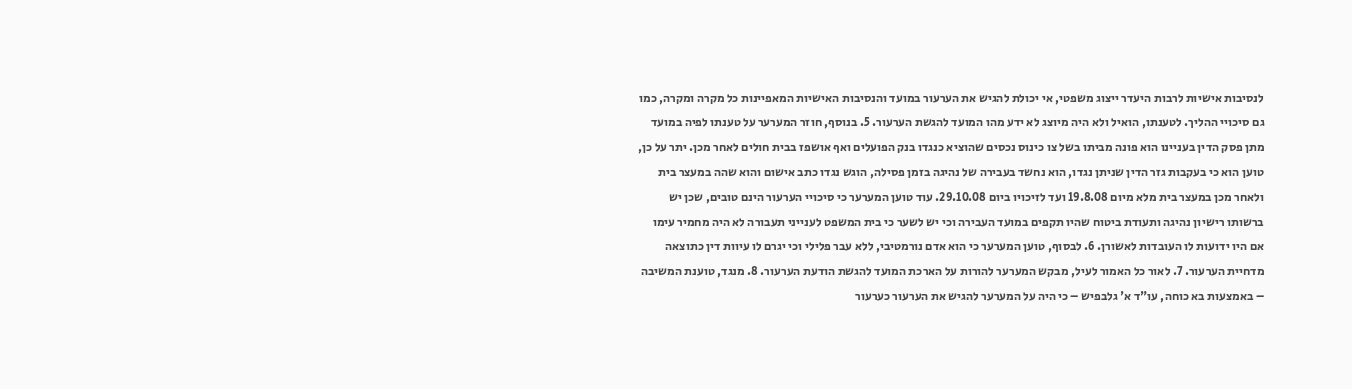לנסיבות אישיות לרבות היעדר ייצוג משפטי, אי יכולת להגיש את הערעור במועד והנסיבות האישיות המאפיינות כל מקרה ומקרה, כמו גם סיכויי ההליך. לטענתו, הואיל ולא היה מיוצג לא ידע מהו המועד להגשת הערעור. 5. בנוסף, חוזר המערער על טענתו לפיה במועד מתן פסק הדין בעניינו הוא פונה מביתו בשל צו כינוס נכסים שהוציא כנגדו בנק הפועלים ואף אושפז בבית חולים לאחר מכן. יתר על כן, טוען הוא כי בעקבות גזר הדין שניתן נגדו, הוא נחשד בעבירה של נהיגה בזמן פסילה, הוגש נגדו כתב אישום והוא שהה במעצר בית ולאחר מכן במעצר בית מלא מיום 19.8.08 ועד לזיכויו ביום 29.10.08. עוד טוען המערער כי סיכויי הערעור הינם טובים, שכן יש ברשותו רישיון נהיגה ותעודת ביטוח שהיו תקפים במועד העבירה וכי יש לשער כי בית המשפט לענייני תעבורה לא היה מחמיר עימו אם היו ידועות לו העובדות לאשורן. 6. לבסוף, טוען המערער כי הוא אדם נורמטיבי, ללא עבר פלילי וכי יגרם לו עיוות דין כתוצאה מדחיית הערעור. 7. לאור כל האמור לעיל, מבקש המערער להורות על הארכת המועד להגשת הודעת הערעור. 8. מנגד, טוענת המשיבה – באמצעות בא כוחה, עו"ד א' גלבפיש – כי היה על המערער להגיש את הערעור כערעור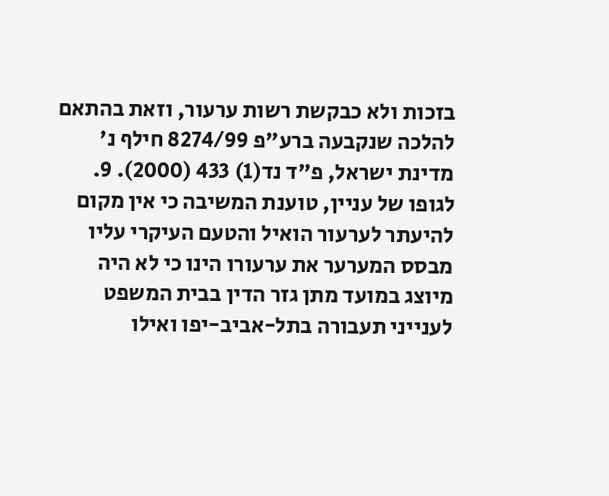בזכות ולא כבקשת רשות ערעור, וזאת בהתאם להלכה שנקבעה ברע"פ 8274/99 חילף נ' מדינת ישראל, פ"ד נד(1) 433 (2000). 9. לגופו של עניין, טוענת המשיבה כי אין מקום להיעתר לערעור הואיל והטעם העיקרי עליו מבסס המערער את ערעורו הינו כי לא היה מיוצג במועד מתן גזר הדין בבית המשפט לענייני תעבורה בתל-אביב-יפו ואילו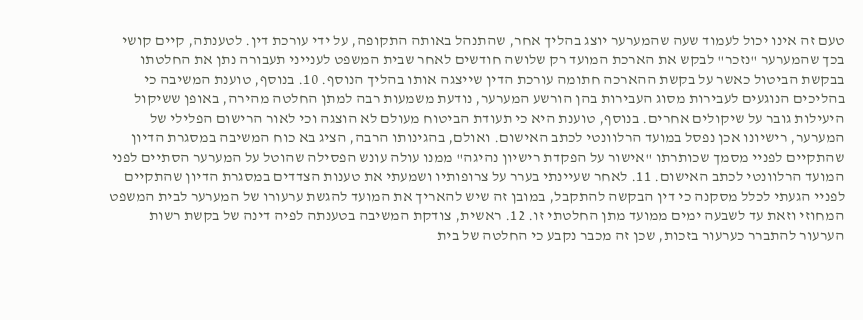טעם זה אינו יכול לעמוד שעה שהמערער יוצג בהליך אחר, שהתנהל באותה התקופה, על ידי עורכת דין. לטענתה, קיים קושי בכך שהמערער "נזכר" לבקש את הארכת המועד רק שלושה חודשים לאחר שבית המשפט לענייני תעבורה נתן את החלטתו בבקשת הביטול כאשר על בקשת ההארכה חתומה עורכת הדין שייצגה אותו בהליך הנוסף. 10. בנוסף, טוענת המשיבה כי בהליכים הנוגעים לעבירות מסוג העבירות בהן הורשע המערער, נודעת משמעות רבה למתן החלטה מהירה, באופן ששיקול היעילות גובר על שיקולים אחרים. בנוסף, טוענת היא כי תעודת הביטוח מעולם לא הוצגה וכי לאור הרישום הפלילי של המערער, רישיונו אכן נפסל במועד הרלוונטי לכתב האישום. ואולם, בהגינותו הרבה, הציג בא כוח המשיבה במסגרת הדיון שהתקיים לפניי מסמך שכותרתו "אישור על הפקדת רישיון נהיגה" ממנו עולה עונש הפסילה שהוטל על המערער הסתיים לפני המועד הרלוונטי לכתב האישום. 11. לאחר שעיינתי בערר על צרופותיו ושמעתי את טענות הצדדים במסגרת הדיון שהתקיים לפניי הגעתי לכלל מסקנה כי דין הבקשה להתקבל, במובן זה שיש להאריך את המועד להגשת ערעורו של המערער לבית המשפט המחוזי וזאת עד לשבעה ימים ממועד מתן החלטתי זו. 12. ראשית, צודקת המשיבה בטענתה לפיה דינה של בקשת רשות הערעור להתברר כערעור בזכות, שכן זה מכבר נקבע כי החלטה של בית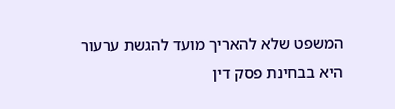המשפט שלא להאריך מועד להגשת ערעור היא בבחינת פסק דין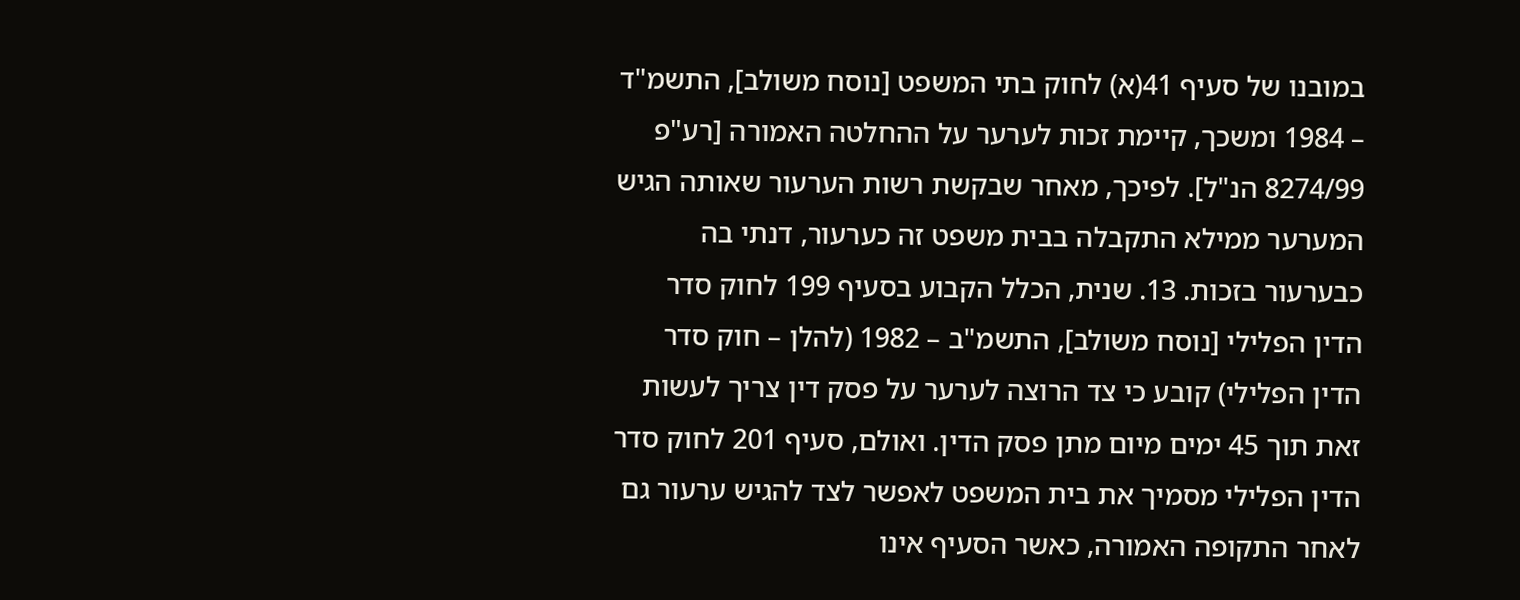במובנו של סעיף 41(א) לחוק בתי המשפט [נוסח משולב], התשמ"ד – 1984 ומשכך, קיימת זכות לערער על ההחלטה האמורה [רע"פ 8274/99 הנ"ל]. לפיכך, מאחר שבקשת רשות הערעור שאותה הגיש המערער ממילא התקבלה בבית משפט זה כערעור, דנתי בה כבערעור בזכות. 13. שנית, הכלל הקבוע בסעיף 199 לחוק סדר הדין הפלילי [נוסח משולב], התשמ"ב – 1982 (להלן – חוק סדר הדין הפלילי) קובע כי צד הרוצה לערער על פסק דין צריך לעשות זאת תוך 45 ימים מיום מתן פסק הדין. ואולם, סעיף 201 לחוק סדר הדין הפלילי מסמיך את בית המשפט לאפשר לצד להגיש ערעור גם לאחר התקופה האמורה, כאשר הסעיף אינו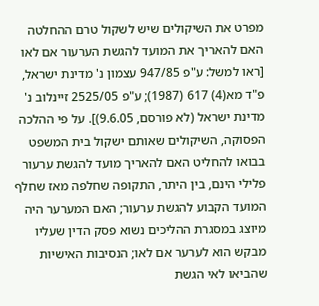מפרט את השיקולים שיש לשקול טרם ההחלטה האם להאריך את המועד להגשת הערעור אם לאו [ראו למשל: ע"פ 947/85 עצמון נ' מדינת ישראל, פ"ד מא(4) 617 (1987); ע"פ 2525/05 זיינלוב נ' מדינת ישראל (לא פורסם, 9.6.05)]. על פי ההלכה הפסוקה, השיקולים שאותם ישקול בית המשפט בבואו להחליט האם להאריך מועד להגשת ערעור פלילי הינם, בין היתר, התקופה שחלפה מאז שחלף המועד הקבוע להגשת ערעור; האם המערער היה מיוצג במסגרת ההליכים נשוא פסק הדין שעליו מבקש הוא לערער אם לאו; הנסיבות האישיות שהביאו לאי הגשת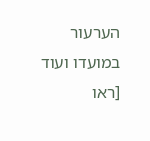הערעור במועדו ועוד [ראו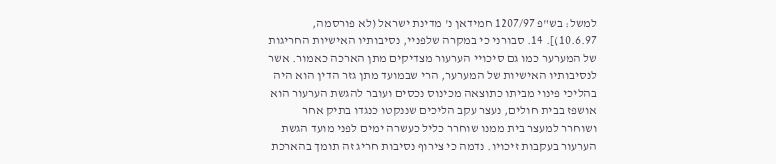למשל: בש"פ 1207/97 חמידאן נ' מדינת ישראל (לא פורסמה, 10.6.97)]. 14. סבורני כי במקרה שלפניי, נסיבותיו האישיות החריגות של המערער כמו גם סיכויי הערעור מצדיקים מתן הארכה כאמור. אשר לנסיבותיו האישיות של המערער, הרי שבמועד מתן גזר הדין הוא היה בהליכי פינוי מביתו כתוצאה מכינוס נכסים ועובר להגשת הערעור הוא אושפז בבית חולים, נעצר עקב הליכים שננקטו כנגדו בתיק אחר ושוחרר למעצר בית ממנו שוחרר כליל כעשרה ימים לפני מועד הגשת הערעור בעקבות זיכויו. נדמה כי צירוף נסיבות חריג זה תומך בהארכת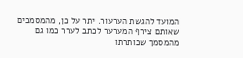המועד להגשת הערעור. יתר על כן, מהמסמכים שאותם צירף המערער לכתב לערר כמו גם מהמסמך שכותרתו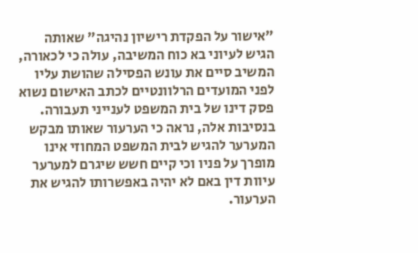"אישור על הפקדת רישיון נהיגה" שאותה הגיש לעיוני בא כוח המשיבה, עולה כי לכאורה, המשיב סיים את עונש הפסילה שהושת עליו לפני המועדים הרלוונטיים לכתב האישום נשוא פסק דינו של בית המשפט לענייני תעבורה. בנסיבות אלה, נראה כי הערעור שאותו מבקש המערער להגיש לבית המשפט המחוזי אינו מופרך על פניו וכי קיים חשש שיגרם למערער עיוות דין באם לא יהיה באפשרותו להגיש את הערעור.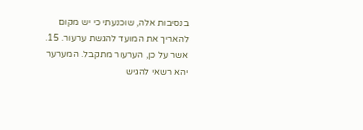בנסיבות אלה, שוכנעתי כי יש מקום להאריך את המועד להגשת ערעור. 15. אשר על כן, הערעור מתקבל. המערער יהא רשאי להגיש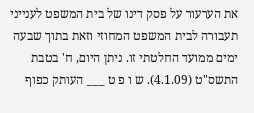את הערעור על פסק דינו של בית המשפט לענייני תעבורה לבית המשפט המחוזי וזאת בתוך שבעה ימים ממועד החלטתי זו. ניתן היום, ח' בטבת התשס"ט (4.1.09). ש ו פ ט ___ העותק כפוף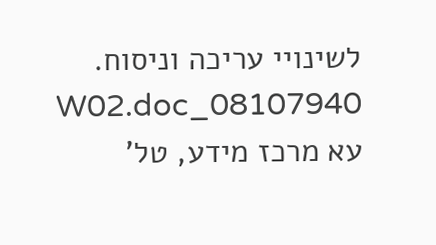לשינויי עריכה וניסוח. 08107940_W02.doc עא מרכז מידע, טל'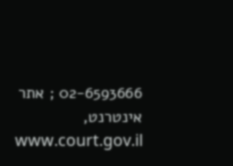02-6593666 ; אתר אינטרנט, www.court.gov.il